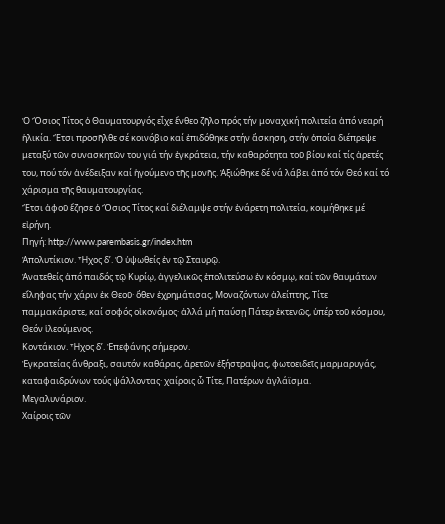Ὁ Ὅσιος Τίτος ὁ Θαυματουργός εἶχε ἔνθεο ζῆλο πρός τήν μοναχική πολιτεία ἀπό νεαρή ἡλικία. Ἔτσι προσῆλθε σέ κοινόβιο καί ἐπιδόθηκε στήν ἄσκηση, στήν ὁποία διέπρεψε μεταξύ τῶν συνασκητῶν του γιά τήν ἐγκράτεια, τήν καθαρότητα τοῦ βίου καί τίς ἀρετές του, πού τόν ἀνέδειξαν καί ἡγούμενο τῆς μονῆς. Ἀξιώθηκε δέ νά λάβει ἀπό τόν Θεό καί τό χάρισμα τῆς θαυματουργίας.
Ἔτσι ἀφοῦ ἔζησε ὁ Ὅσιος Τίτος καί διέλαμψε στήν ἐνάρετη πολιτεία, κοιμήθηκε μέ εἰρήνη.
Πηγή: http://www.parembasis.gr/index.htm
Ἀπολυτίκιον. Ἦχος δ’. Ὁ ὑψωθείς ἐν τῷ Σταυρῷ.
Ἀνατεθείς ἀπό παιδός τῷ Κυρίῳ, ἀγγελικῶς ἐπολιτεύσω ἐν κόσμῳ, καί τῶν θαυμάτων εἴληφας τήν χάριν ἐκ Θεοῦ· ὅθεν ἐχρημάτισας, Μοναζόντων ἀλείπτης, Τίτε παμμακάριστε, καί σοφός οἰκονόμος· ἀλλά μή παύσῃ Πάτερ ἐκτενῶς, ὑπέρ τοῦ κόσμου, Θεόν ἱλεούμενος.
Κοντάκιον. Ἦχος δ’. Ἐπεφάνης σήμερον.
Ἐγκρατείας ἄνθραξι, σαυτόν καθάρας, ἀρετῶν ἐξήστραψας, φωτοειδεῖς μαρμαρυγάς, καταφαιδρύνων τούς ψάλλοντας· χαίροις ὦ Τίτε, Πατέρων ἀγλάϊσμα.
Μεγαλυνάριον.
Χαίροις τῶν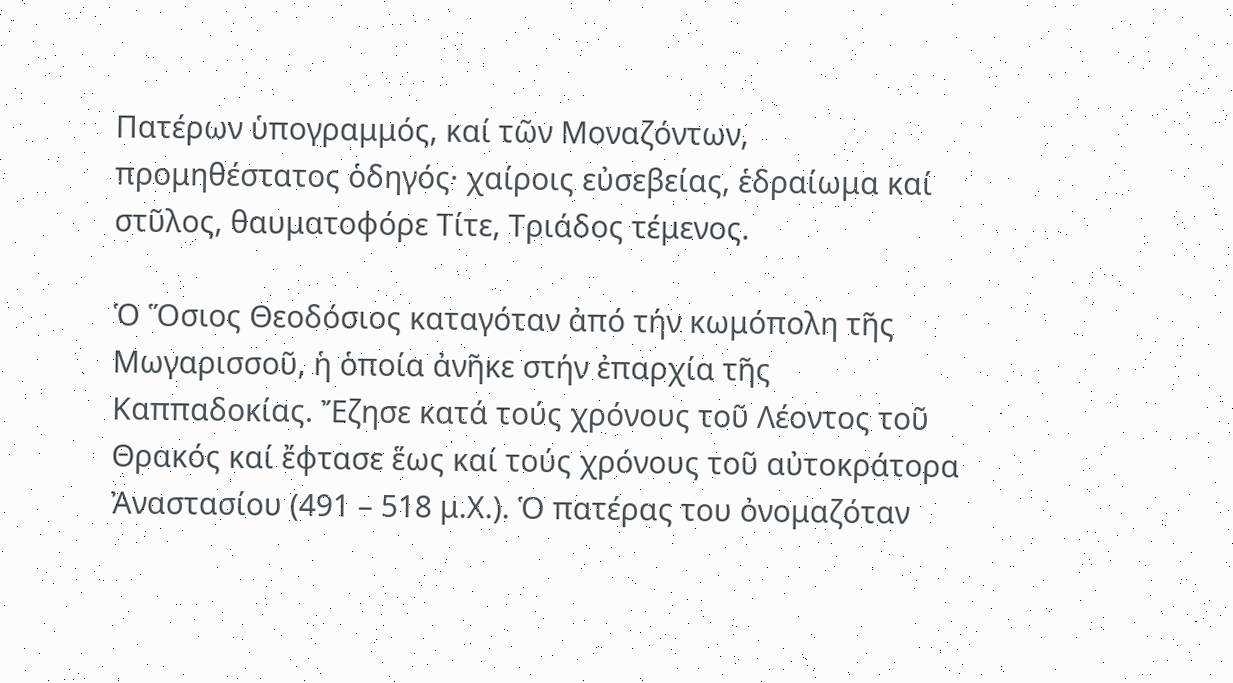Πατέρων ὑπογραμμός, καί τῶν Μοναζόντων, προμηθέστατος ὁδηγός· χαίροις εὐσεβείας, ἑδραίωμα καί στῦλος, θαυματοφόρε Τίτε, Τριάδος τέμενος.

Ὁ Ὅσιος Θεοδόσιος καταγόταν ἀπό τήν κωμόπολη τῆς Μωγαρισσοῦ, ἡ ὁποία ἀνῆκε στήν ἐπαρχία τῆς Καππαδοκίας. Ἔζησε κατά τούς χρόνους τοῦ Λέοντος τοῦ Θρακός καί ἔφτασε ἕως καί τούς χρόνους τοῦ αὐτοκράτορα Ἀναστασίου (491 – 518 μ.Χ.). Ὁ πατέρας του ὀνομαζόταν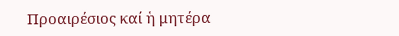Προαιρέσιος καί ἡ μητέρα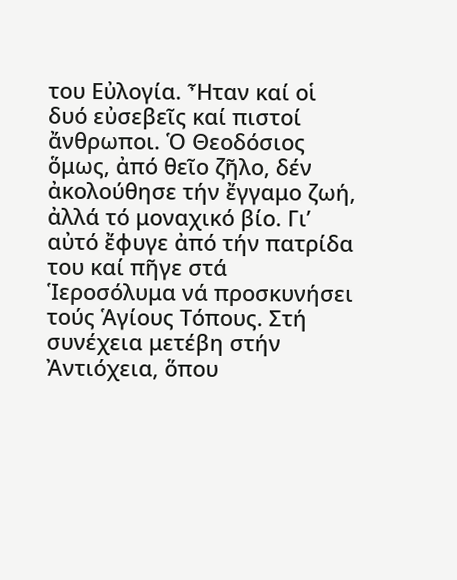του Εὐλογία. Ἦταν καί οἱ δυό εὐσεβεῖς καί πιστοί ἄνθρωποι. Ὁ Θεοδόσιος ὅμως, ἀπό θεῖο ζῆλο, δέν ἀκολούθησε τήν ἔγγαμο ζωή, ἀλλά τό μοναχικό βίο. Γι’ αὐτό ἔφυγε ἀπό τήν πατρίδα του καί πῆγε στά Ἱεροσόλυμα νά προσκυνήσει τούς Ἁγίους Τόπους. Στή συνέχεια μετέβη στήν Ἀντιόχεια, ὅπου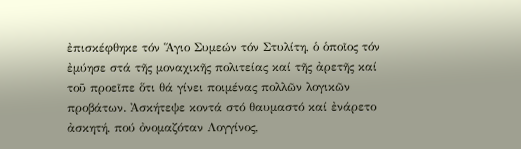ἐπισκέφθηκε τόν Ἅγιο Συμεών τόν Στυλίτη, ὁ ὁποῖος τόν ἐμύησε στά τῆς μοναχικῆς πολιτείας καί τῆς ἀρετῆς καί τοῦ προεῖπε ὅτι θά γίνει ποιμένας πολλῶν λογικῶν προβάτων. Ἀσκήτεψε κοντά στό θαυμαστό καί ἐνάρετο ἀσκητή, πού ὀνομαζόταν Λογγίνος,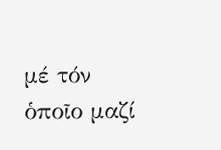μέ τόν ὁποῖο μαζί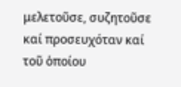μελετοῦσε, συζητοῦσε καί προσευχόταν καί τοῦ ὁποίου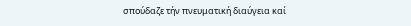σπούδαζε τήν πνευματική διαύγεια καί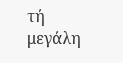τή μεγάλη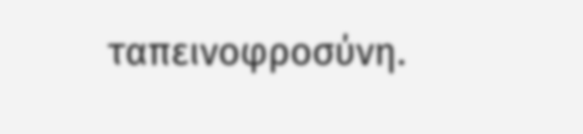ταπεινοφροσύνη.